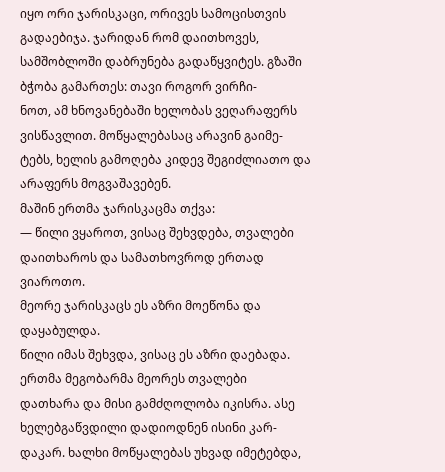იყო ორი ჯარისკაცი, ორივეს სამოცისთვის გადაებიჯა. ჯარიდან რომ დაითხოვეს,
სამშობლოში დაბრუნება გადაწყვიტეს. გზაში ბჭობა გამართეს: თავი როგორ ვირჩი-
ნოთ, ამ ხნოვანებაში ხელობას ვეღარაფერს ვისწავლით. მოწყალებასაც არავინ გაიმე-
ტებს, ხელის გამოღება კიდევ შეგიძლიათო და არაფერს მოგვაშავებენ.
მაშინ ერთმა ჯარისკაცმა თქვა:
— წილი ვყაროთ, ვისაც შეხვდება, თვალები დაითხაროს და სამათხოვროდ ერთად
ვიაროთო.
მეორე ჯარისკაცს ეს აზრი მოეწონა და დაყაბულდა.
წილი იმას შეხვდა, ვისაც ეს აზრი დაებადა. ერთმა მეგობარმა მეორეს თვალები
დათხარა და მისი გამძღოლობა იკისრა. ასე ხელებგაწვდილი დადიოდნენ ისინი კარ-
დაკარ. ხალხი მოწყალებას უხვად იმეტებდა,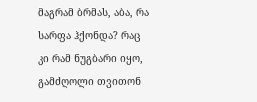მაგრამ ბრმას, აბა, რა სარფა ჰქონდა? რაც
კი რამ ნუგბარი იყო, გამძღოლი თვითონ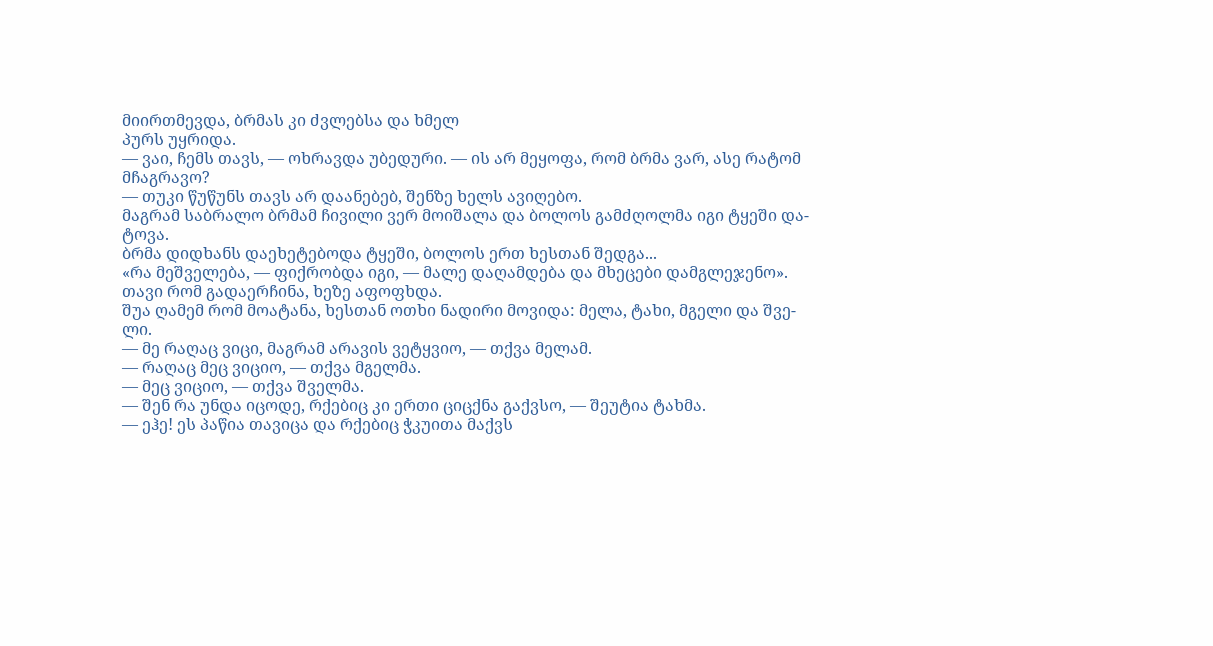მიირთმევდა, ბრმას კი ძვლებსა და ხმელ
პურს უყრიდა.
— ვაი, ჩემს თავს, — ოხრავდა უბედური. — ის არ მეყოფა, რომ ბრმა ვარ, ასე რატომ
მჩაგრავო?
— თუკი წუწუნს თავს არ დაანებებ, შენზე ხელს ავიღებო.
მაგრამ საბრალო ბრმამ ჩივილი ვერ მოიშალა და ბოლოს გამძღოლმა იგი ტყეში და-
ტოვა.
ბრმა დიდხანს დაეხეტებოდა ტყეში, ბოლოს ერთ ხესთან შედგა...
«რა მეშველება, — ფიქრობდა იგი, — მალე დაღამდება და მხეცები დამგლეჯენო».
თავი რომ გადაერჩინა, ხეზე აფოფხდა.
შუა ღამემ რომ მოატანა, ხესთან ოთხი ნადირი მოვიდა: მელა, ტახი, მგელი და შვე-
ლი.
— მე რაღაც ვიცი, მაგრამ არავის ვეტყვიო, — თქვა მელამ.
— რაღაც მეც ვიციო, — თქვა მგელმა.
— მეც ვიციო, — თქვა შველმა.
— შენ რა უნდა იცოდე, რქებიც კი ერთი ციცქნა გაქვსო, — შეუტია ტახმა.
— ეჰე! ეს პაწია თავიცა და რქებიც ჭკუითა მაქვს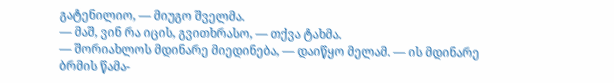გატენილიო, — მიუგო შველმა.
— მაშ, ვინ რა იცის, გვითხრასო, — თქვა ტახმა.
— შორიახლოს მდინარე მიედინება, — დაიწყო მელამ. — ის მდინარე ბრმის წამა-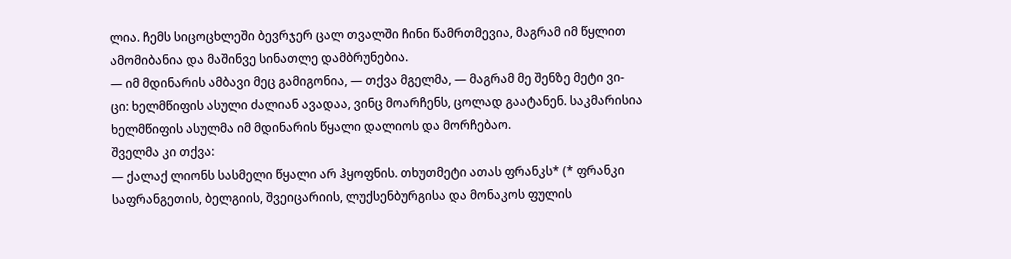ლია. ჩემს სიცოცხლეში ბევრჯერ ცალ თვალში ჩინი წამრთმევია, მაგრამ იმ წყლით
ამომიბანია და მაშინვე სინათლე დამბრუნებია.
— იმ მდინარის ამბავი მეც გამიგონია, — თქვა მგელმა, — მაგრამ მე შენზე მეტი ვი-
ცი: ხელმწიფის ასული ძალიან ავადაა, ვინც მოარჩენს, ცოლად გაატანენ. საკმარისია
ხელმწიფის ასულმა იმ მდინარის წყალი დალიოს და მორჩებაო.
შველმა კი თქვა:
— ქალაქ ლიონს სასმელი წყალი არ ჰყოფნის. თხუთმეტი ათას ფრანკს* (* ფრანკი
საფრანგეთის, ბელგიის, შვეიცარიის, ლუქსენბურგისა და მონაკოს ფულის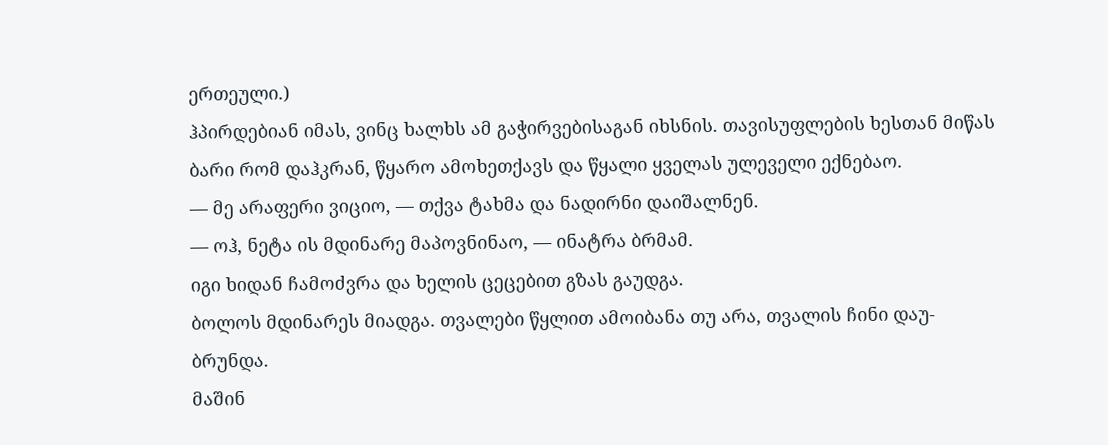ერთეული.)
ჰპირდებიან იმას, ვინც ხალხს ამ გაჭირვებისაგან იხსნის. თავისუფლების ხესთან მიწას
ბარი რომ დაჰკრან, წყარო ამოხეთქავს და წყალი ყველას ულეველი ექნებაო.
— მე არაფერი ვიციო, — თქვა ტახმა და ნადირნი დაიშალნენ.
— ოჰ, ნეტა ის მდინარე მაპოვნინაო, — ინატრა ბრმამ.
იგი ხიდან ჩამოძვრა და ხელის ცეცებით გზას გაუდგა.
ბოლოს მდინარეს მიადგა. თვალები წყლით ამოიბანა თუ არა, თვალის ჩინი დაუ-
ბრუნდა.
მაშინ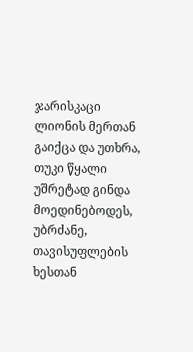ჯარისკაცი ლიონის მერთან გაიქცა და უთხრა, თუკი წყალი უშრეტად გინდა
მოედინებოდეს, უბრძანე, თავისუფლების ხესთან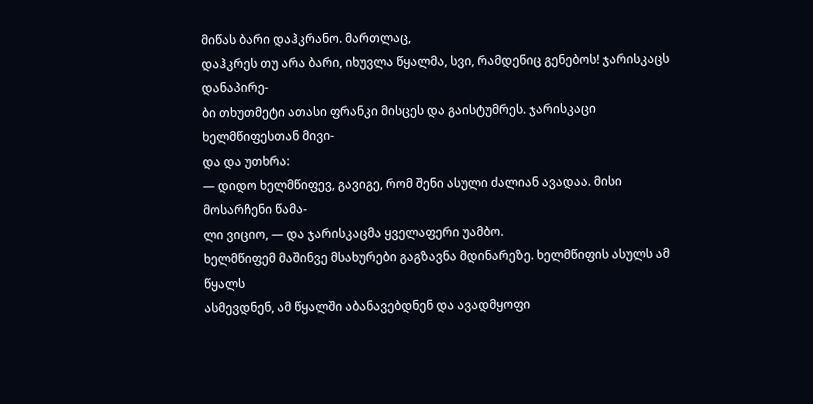მიწას ბარი დაჰკრანო. მართლაც,
დაჰკრეს თუ არა ბარი, იხუვლა წყალმა, სვი, რამდენიც გენებოს! ჯარისკაცს დანაპირე-
ბი თხუთმეტი ათასი ფრანკი მისცეს და გაისტუმრეს. ჯარისკაცი ხელმწიფესთან მივი-
და და უთხრა:
— დიდო ხელმწიფევ, გავიგე, რომ შენი ასული ძალიან ავადაა. მისი მოსარჩენი წამა-
ლი ვიციო, — და ჯარისკაცმა ყველაფერი უამბო.
ხელმწიფემ მაშინვე მსახურები გაგზავნა მდინარეზე. ხელმწიფის ასულს ამ წყალს
ასმევდნენ, ამ წყალში აბანავებდნენ და ავადმყოფი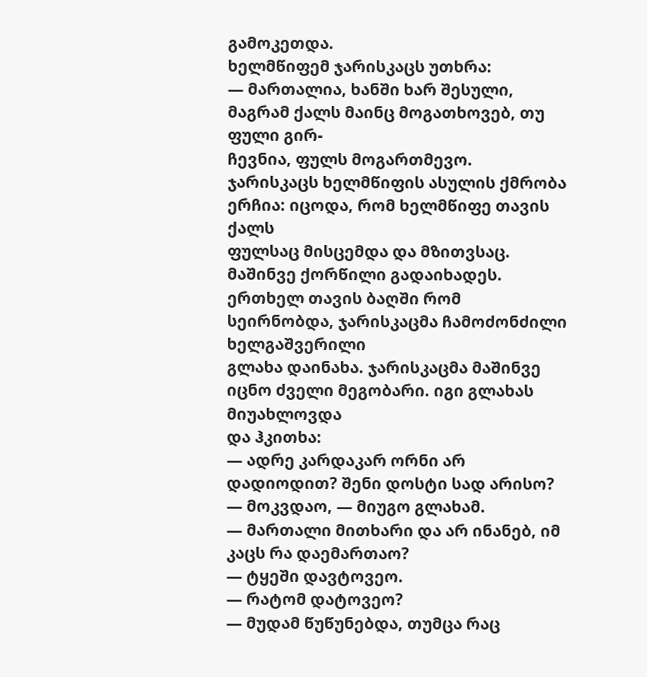გამოკეთდა.
ხელმწიფემ ჯარისკაცს უთხრა:
— მართალია, ხანში ხარ შესული, მაგრამ ქალს მაინც მოგათხოვებ, თუ ფული გირ-
ჩევნია, ფულს მოგართმევო.
ჯარისკაცს ხელმწიფის ასულის ქმრობა ერჩია: იცოდა, რომ ხელმწიფე თავის ქალს
ფულსაც მისცემდა და მზითვსაც. მაშინვე ქორწილი გადაიხადეს.
ერთხელ თავის ბაღში რომ სეირნობდა, ჯარისკაცმა ჩამოძონძილი ხელგაშვერილი
გლახა დაინახა. ჯარისკაცმა მაშინვე იცნო ძველი მეგობარი. იგი გლახას მიუახლოვდა
და ჰკითხა:
— ადრე კარდაკარ ორნი არ დადიოდით? შენი დოსტი სად არისო?
— მოკვდაო, — მიუგო გლახამ.
— მართალი მითხარი და არ ინანებ, იმ კაცს რა დაემართაო?
— ტყეში დავტოვეო.
— რატომ დატოვეო?
— მუდამ წუწუნებდა, თუმცა რაც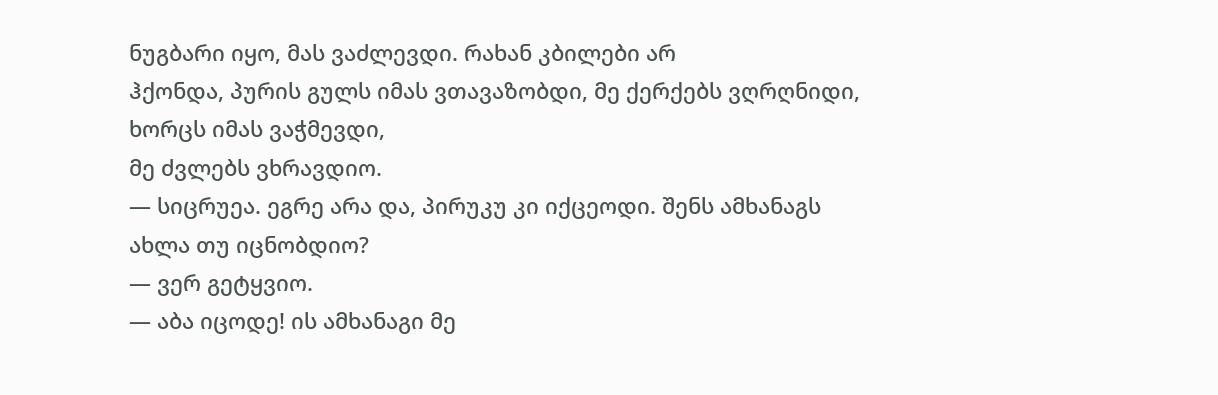ნუგბარი იყო, მას ვაძლევდი. რახან კბილები არ
ჰქონდა, პურის გულს იმას ვთავაზობდი, მე ქერქებს ვღრღნიდი, ხორცს იმას ვაჭმევდი,
მე ძვლებს ვხრავდიო.
— სიცრუეა. ეგრე არა და, პირუკუ კი იქცეოდი. შენს ამხანაგს ახლა თუ იცნობდიო?
— ვერ გეტყვიო.
— აბა იცოდე! ის ამხანაგი მე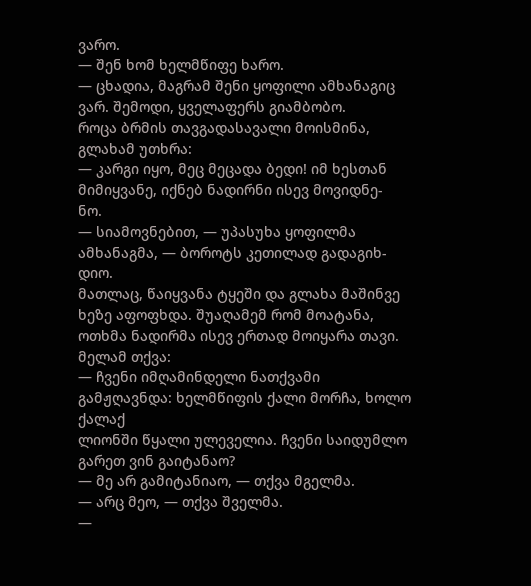ვარო.
— შენ ხომ ხელმწიფე ხარო.
— ცხადია, მაგრამ შენი ყოფილი ამხანაგიც ვარ. შემოდი, ყველაფერს გიამბობო.
როცა ბრმის თავგადასავალი მოისმინა, გლახამ უთხრა:
— კარგი იყო, მეც მეცადა ბედი! იმ ხესთან მიმიყვანე, იქნებ ნადირნი ისევ მოვიდნე-
ნო.
— სიამოვნებით, — უპასუხა ყოფილმა ამხანაგმა, — ბოროტს კეთილად გადაგიხ-
დიო.
მათლაც, წაიყვანა ტყეში და გლახა მაშინვე ხეზე აფოფხდა. შუაღამემ რომ მოატანა,
ოთხმა ნადირმა ისევ ერთად მოიყარა თავი. მელამ თქვა:
— ჩვენი იმღამინდელი ნათქვამი გამჟღავნდა: ხელმწიფის ქალი მორჩა, ხოლო ქალაქ
ლიონში წყალი ულეველია. ჩვენი საიდუმლო გარეთ ვინ გაიტანაო?
— მე არ გამიტანიაო, — თქვა მგელმა.
— არც მეო, — თქვა შველმა.
—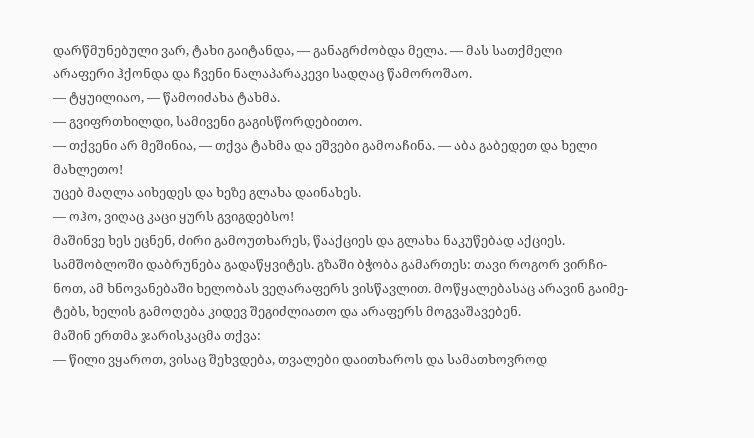დარწმუნებული ვარ, ტახი გაიტანდა, — განაგრძობდა მელა. — მას სათქმელი
არაფერი ჰქონდა და ჩვენი ნალაპარაკევი სადღაც წამოროშაო.
— ტყუილიაო, — წამოიძახა ტახმა.
— გვიფრთხილდი, სამივენი გაგისწორდებითო.
— თქვენი არ მეშინია, — თქვა ტახმა და ეშვები გამოაჩინა. — აბა გაბედეთ და ხელი
მახლეთო!
უცებ მაღლა აიხედეს და ხეზე გლახა დაინახეს.
— ოჰო, ვიღაც კაცი ყურს გვიგდებსო!
მაშინვე ხეს ეცნენ, ძირი გამოუთხარეს, წააქციეს და გლახა ნაკუწებად აქციეს.
სამშობლოში დაბრუნება გადაწყვიტეს. გზაში ბჭობა გამართეს: თავი როგორ ვირჩი-
ნოთ, ამ ხნოვანებაში ხელობას ვეღარაფერს ვისწავლით. მოწყალებასაც არავინ გაიმე-
ტებს, ხელის გამოღება კიდევ შეგიძლიათო და არაფერს მოგვაშავებენ.
მაშინ ერთმა ჯარისკაცმა თქვა:
— წილი ვყაროთ, ვისაც შეხვდება, თვალები დაითხაროს და სამათხოვროდ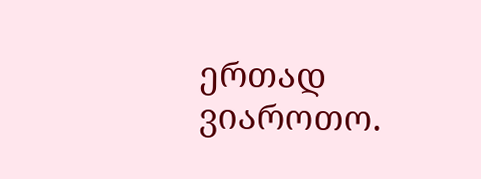ერთად
ვიაროთო.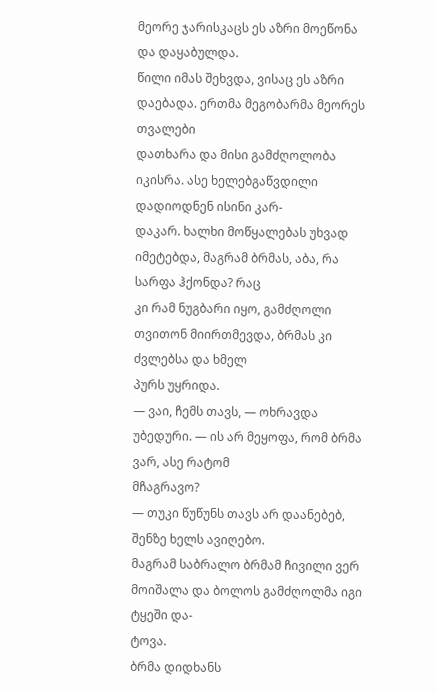მეორე ჯარისკაცს ეს აზრი მოეწონა და დაყაბულდა.
წილი იმას შეხვდა, ვისაც ეს აზრი დაებადა. ერთმა მეგობარმა მეორეს თვალები
დათხარა და მისი გამძღოლობა იკისრა. ასე ხელებგაწვდილი დადიოდნენ ისინი კარ-
დაკარ. ხალხი მოწყალებას უხვად იმეტებდა, მაგრამ ბრმას, აბა, რა სარფა ჰქონდა? რაც
კი რამ ნუგბარი იყო, გამძღოლი თვითონ მიირთმევდა, ბრმას კი ძვლებსა და ხმელ
პურს უყრიდა.
— ვაი, ჩემს თავს, — ოხრავდა უბედური. — ის არ მეყოფა, რომ ბრმა ვარ, ასე რატომ
მჩაგრავო?
— თუკი წუწუნს თავს არ დაანებებ, შენზე ხელს ავიღებო.
მაგრამ საბრალო ბრმამ ჩივილი ვერ მოიშალა და ბოლოს გამძღოლმა იგი ტყეში და-
ტოვა.
ბრმა დიდხანს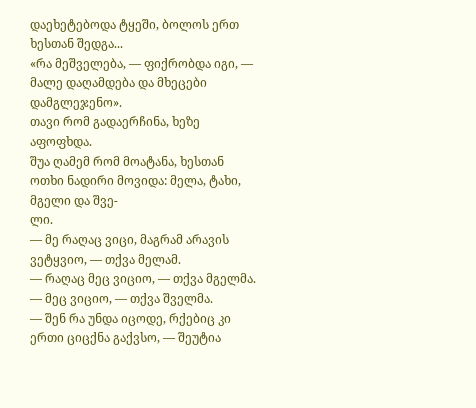დაეხეტებოდა ტყეში, ბოლოს ერთ ხესთან შედგა...
«რა მეშველება, — ფიქრობდა იგი, — მალე დაღამდება და მხეცები დამგლეჯენო».
თავი რომ გადაერჩინა, ხეზე აფოფხდა.
შუა ღამემ რომ მოატანა, ხესთან ოთხი ნადირი მოვიდა: მელა, ტახი, მგელი და შვე-
ლი.
— მე რაღაც ვიცი, მაგრამ არავის ვეტყვიო, — თქვა მელამ.
— რაღაც მეც ვიციო, — თქვა მგელმა.
— მეც ვიციო, — თქვა შველმა.
— შენ რა უნდა იცოდე, რქებიც კი ერთი ციცქნა გაქვსო, — შეუტია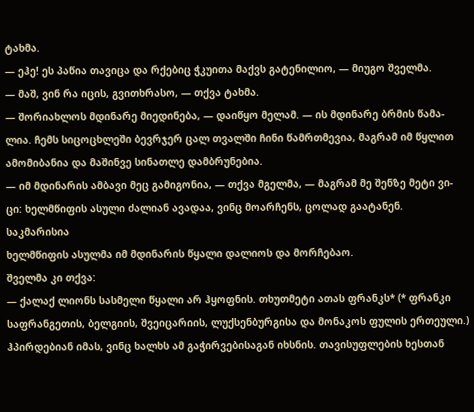ტახმა.
— ეჰე! ეს პაწია თავიცა და რქებიც ჭკუითა მაქვს გატენილიო, — მიუგო შველმა.
— მაშ, ვინ რა იცის, გვითხრასო, — თქვა ტახმა.
— შორიახლოს მდინარე მიედინება, — დაიწყო მელამ. — ის მდინარე ბრმის წამა-
ლია. ჩემს სიცოცხლეში ბევრჯერ ცალ თვალში ჩინი წამრთმევია, მაგრამ იმ წყლით
ამომიბანია და მაშინვე სინათლე დამბრუნებია.
— იმ მდინარის ამბავი მეც გამიგონია, — თქვა მგელმა, — მაგრამ მე შენზე მეტი ვი-
ცი: ხელმწიფის ასული ძალიან ავადაა, ვინც მოარჩენს, ცოლად გაატანენ. საკმარისია
ხელმწიფის ასულმა იმ მდინარის წყალი დალიოს და მორჩებაო.
შველმა კი თქვა:
— ქალაქ ლიონს სასმელი წყალი არ ჰყოფნის. თხუთმეტი ათას ფრანკს* (* ფრანკი
საფრანგეთის, ბელგიის, შვეიცარიის, ლუქსენბურგისა და მონაკოს ფულის ერთეული.)
ჰპირდებიან იმას, ვინც ხალხს ამ გაჭირვებისაგან იხსნის. თავისუფლების ხესთან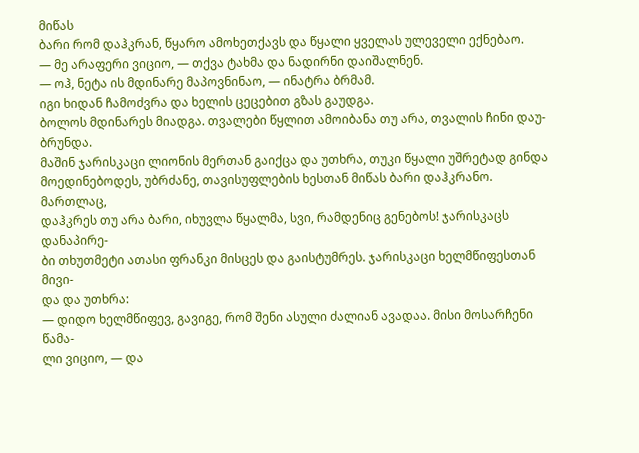მიწას
ბარი რომ დაჰკრან, წყარო ამოხეთქავს და წყალი ყველას ულეველი ექნებაო.
— მე არაფერი ვიციო, — თქვა ტახმა და ნადირნი დაიშალნენ.
— ოჰ, ნეტა ის მდინარე მაპოვნინაო, — ინატრა ბრმამ.
იგი ხიდან ჩამოძვრა და ხელის ცეცებით გზას გაუდგა.
ბოლოს მდინარეს მიადგა. თვალები წყლით ამოიბანა თუ არა, თვალის ჩინი დაუ-
ბრუნდა.
მაშინ ჯარისკაცი ლიონის მერთან გაიქცა და უთხრა, თუკი წყალი უშრეტად გინდა
მოედინებოდეს, უბრძანე, თავისუფლების ხესთან მიწას ბარი დაჰკრანო. მართლაც,
დაჰკრეს თუ არა ბარი, იხუვლა წყალმა, სვი, რამდენიც გენებოს! ჯარისკაცს დანაპირე-
ბი თხუთმეტი ათასი ფრანკი მისცეს და გაისტუმრეს. ჯარისკაცი ხელმწიფესთან მივი-
და და უთხრა:
— დიდო ხელმწიფევ, გავიგე, რომ შენი ასული ძალიან ავადაა. მისი მოსარჩენი წამა-
ლი ვიციო, — და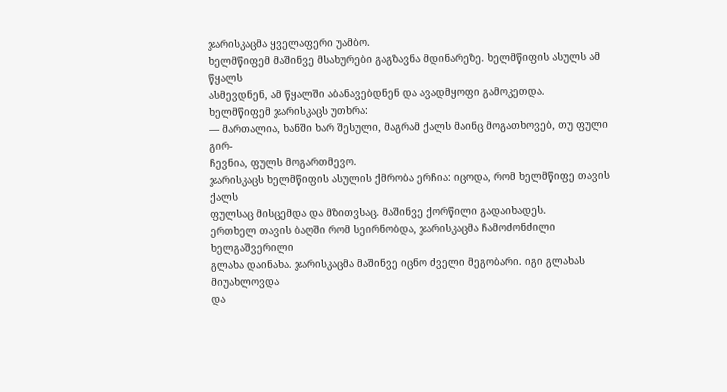ჯარისკაცმა ყველაფერი უამბო.
ხელმწიფემ მაშინვე მსახურები გაგზავნა მდინარეზე. ხელმწიფის ასულს ამ წყალს
ასმევდნენ, ამ წყალში აბანავებდნენ და ავადმყოფი გამოკეთდა.
ხელმწიფემ ჯარისკაცს უთხრა:
— მართალია, ხანში ხარ შესული, მაგრამ ქალს მაინც მოგათხოვებ, თუ ფული გირ-
ჩევნია, ფულს მოგართმევო.
ჯარისკაცს ხელმწიფის ასულის ქმრობა ერჩია: იცოდა, რომ ხელმწიფე თავის ქალს
ფულსაც მისცემდა და მზითვსაც. მაშინვე ქორწილი გადაიხადეს.
ერთხელ თავის ბაღში რომ სეირნობდა, ჯარისკაცმა ჩამოძონძილი ხელგაშვერილი
გლახა დაინახა. ჯარისკაცმა მაშინვე იცნო ძველი მეგობარი. იგი გლახას მიუახლოვდა
და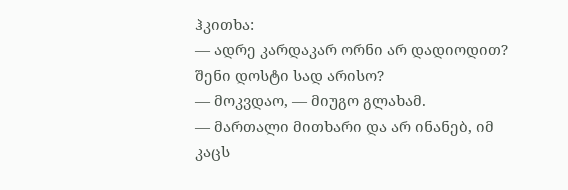ჰკითხა:
— ადრე კარდაკარ ორნი არ დადიოდით? შენი დოსტი სად არისო?
— მოკვდაო, — მიუგო გლახამ.
— მართალი მითხარი და არ ინანებ, იმ კაცს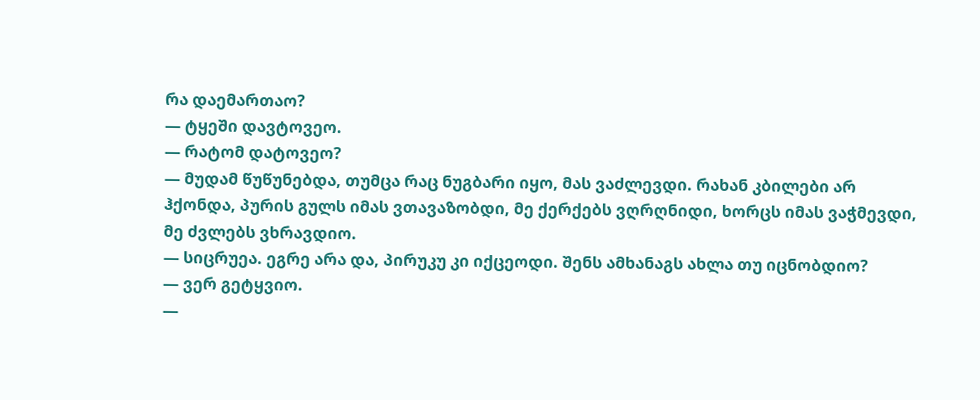რა დაემართაო?
— ტყეში დავტოვეო.
— რატომ დატოვეო?
— მუდამ წუწუნებდა, თუმცა რაც ნუგბარი იყო, მას ვაძლევდი. რახან კბილები არ
ჰქონდა, პურის გულს იმას ვთავაზობდი, მე ქერქებს ვღრღნიდი, ხორცს იმას ვაჭმევდი,
მე ძვლებს ვხრავდიო.
— სიცრუეა. ეგრე არა და, პირუკუ კი იქცეოდი. შენს ამხანაგს ახლა თუ იცნობდიო?
— ვერ გეტყვიო.
—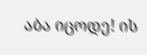აბა იცოდე! ის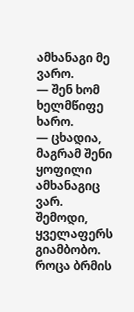ამხანაგი მე ვარო.
— შენ ხომ ხელმწიფე ხარო.
— ცხადია, მაგრამ შენი ყოფილი ამხანაგიც ვარ. შემოდი, ყველაფერს გიამბობო.
როცა ბრმის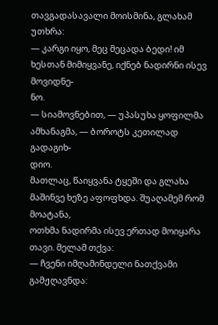თავგადასავალი მოისმინა, გლახამ უთხრა:
— კარგი იყო, მეც მეცადა ბედი! იმ ხესთან მიმიყვანე, იქნებ ნადირნი ისევ მოვიდნე-
ნო.
— სიამოვნებით, — უპასუხა ყოფილმა ამხანაგმა, — ბოროტს კეთილად გადაგიხ-
დიო.
მათლაც, წაიყვანა ტყეში და გლახა მაშინვე ხეზე აფოფხდა. შუაღამემ რომ მოატანა,
ოთხმა ნადირმა ისევ ერთად მოიყარა თავი. მელამ თქვა:
— ჩვენი იმღამინდელი ნათქვამი გამჟღავნდა: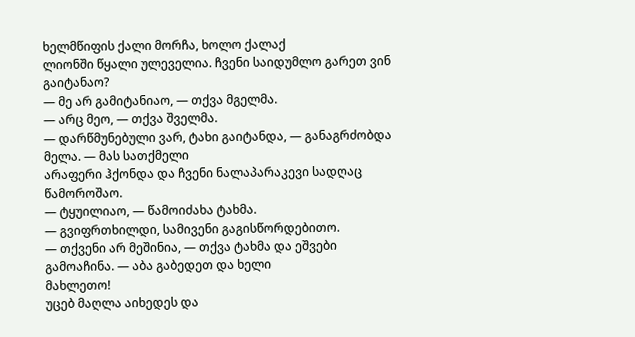ხელმწიფის ქალი მორჩა, ხოლო ქალაქ
ლიონში წყალი ულეველია. ჩვენი საიდუმლო გარეთ ვინ გაიტანაო?
— მე არ გამიტანიაო, — თქვა მგელმა.
— არც მეო, — თქვა შველმა.
— დარწმუნებული ვარ, ტახი გაიტანდა, — განაგრძობდა მელა. — მას სათქმელი
არაფერი ჰქონდა და ჩვენი ნალაპარაკევი სადღაც წამოროშაო.
— ტყუილიაო, — წამოიძახა ტახმა.
— გვიფრთხილდი, სამივენი გაგისწორდებითო.
— თქვენი არ მეშინია, — თქვა ტახმა და ეშვები გამოაჩინა. — აბა გაბედეთ და ხელი
მახლეთო!
უცებ მაღლა აიხედეს და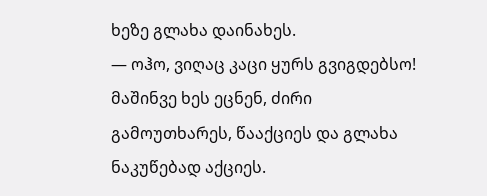ხეზე გლახა დაინახეს.
— ოჰო, ვიღაც კაცი ყურს გვიგდებსო!
მაშინვე ხეს ეცნენ, ძირი გამოუთხარეს, წააქციეს და გლახა ნაკუწებად აქციეს.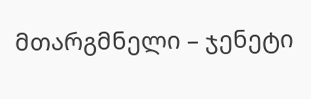მთარგმნელი – ჯენეტი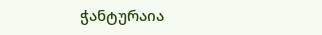ჭანტურაია